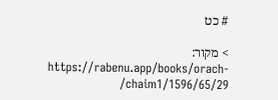# כט

> מקור: https://rabenu.app/books/orach-chaim1/1596/65/29/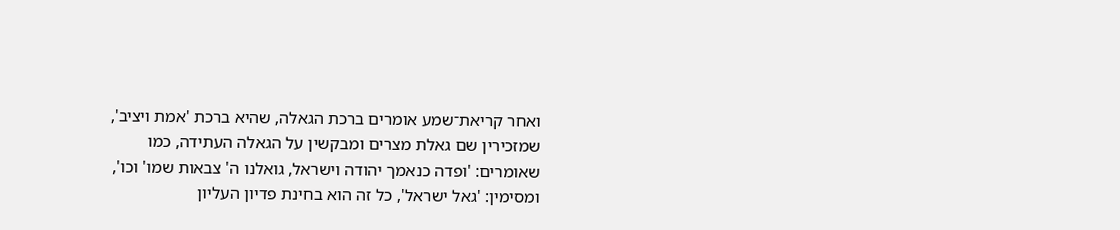ואחר קריאת־שמע אומרים ברכת הגאלה, שהיא ברכת 'אמת ויציב', שמזכירין שם גאלת מצרים ומבקשין על הגאלה העתידה, כמו שאומרים: 'ופדה כנאמך יהודה וישראל, גואלנו ה' צבאות שמו' וכו', ומסימין: 'גאל ישראל', כל זה הוא בחינת פדיון העליון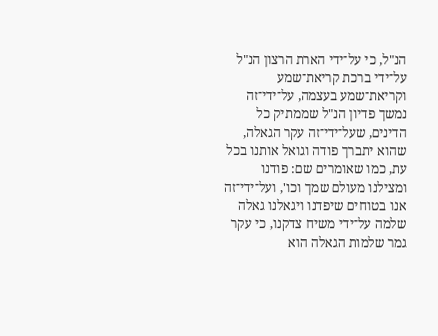הנ"ל, כי על־ידי הארת הרצון הנ"ל על־ידי ברכת קריאת־שמע וקריאת־שמע בעצמה, על־ידי־זה נמשך פדיון הנ"ל שממתיק כל הדינים, שעל־ידי־זה עקר הגאלה, שהוא יתברך פודה וגואל אותנו בכל עת, כמו שאומרים שם: פודנו ומצילנו מעולם שמך וכו', ועל־ידי־זה אנו בטוחים שיפדנו ויגאלנו גאלה שלמה על־ידי משיח צדקנו, כי עקר גמר שלמות הגאלה הוא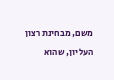משם, מבחינת רצון העליון, שהוא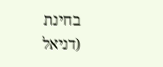בחינת (דניאל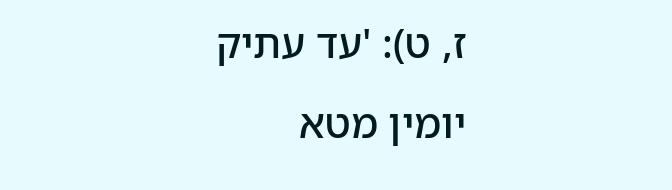ז, ט): 'עד עתיק יומין מטא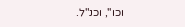וכו'', וכנ"ל.